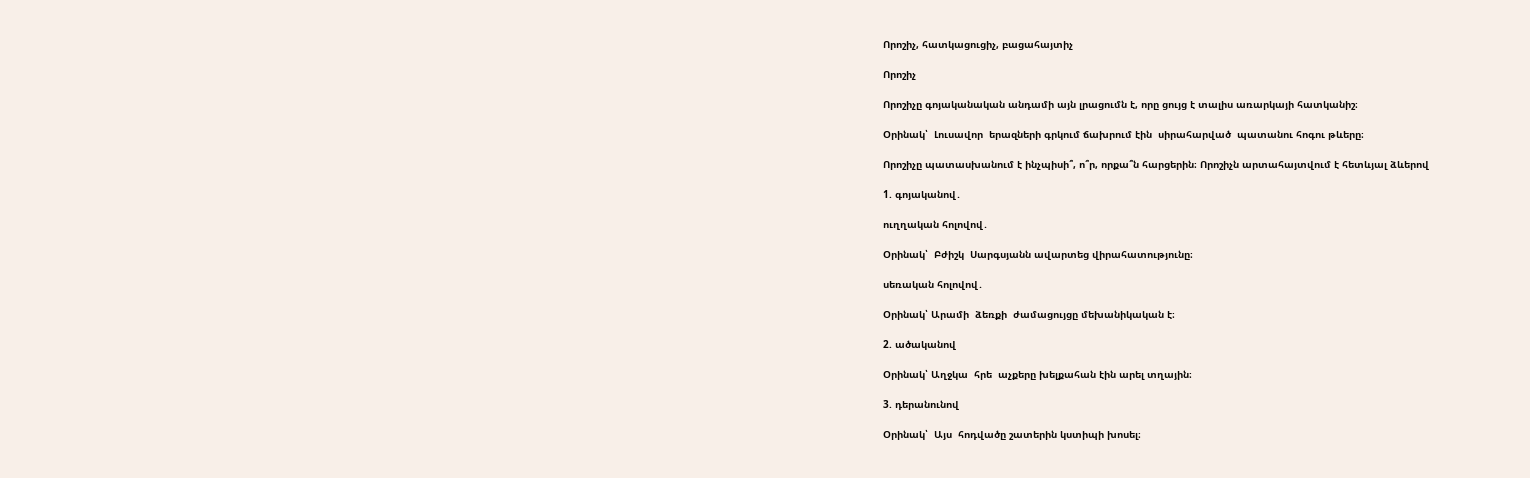Որոշիչ, հատկացուցիչ, բացահայտիչ

Որոշիչ

Որոշիչը գոյականական անդամի այն լրացումն է, որը ցույց է տալիս առարկայի հատկանիշ։

Օրինակ՝  Լուսավոր  երազների գրկում ճախրում էին  սիրահարված  պատանու հոգու թևերը։

Որոշիչը պատասխանում է ինչպիսի՞, ո՞ր, որքա՞ն հարցերին։ Որոշիչն արտահայտվում է հետևյալ ձևերով

1. գոյականով․

ուղղական հոլովով․

Օրինակ՝  Բժիշկ  Սարգսյանն ավարտեց վիրահատությունը։

սեռական հոլովով․

Օրինակ՝ Արամի  ձեռքի  ժամացույցը մեխանիկական է։

2. ածականով

Օրինակ՝ Աղջկա  հրե  աչքերը խելքահան էին արել տղային։

3. դերանունով

Օրինակ՝  Այս  հոդվածը շատերին կստիպի խոսել։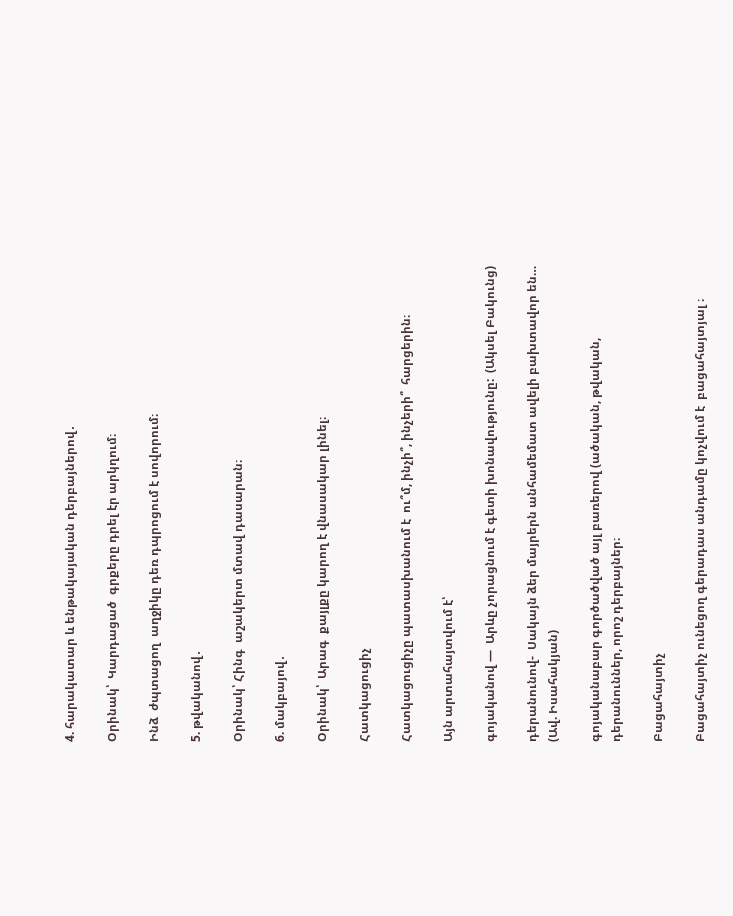4. հարակատար և ենթակայական դերբայներով․

Օրինակ՝  Կարդացած  գրքերը դրել էր արկղում։

Ինձ  ժպտացող  աղջիկը դեռ դպրոցում է սովորում։

5. թվականով․

Օրինակ՝ Հինգ  աշակերտ մտավ դասարան։

6. մակբայով․

Օրինակ՝  Արագ  քայլքը կարող է վնասակար լինել։

Հատկացուցիչ

Հատկացուցիչը պատասխանում է  ու՞մ, ինչի՞, ինչերի՞  հարցերին։

Այն արտահայտվում է՝

գոյականով —  Արևը չորացնում է գետի խոնավությունը:  (Ակսել Բակունց)

դերանունով-  Սակայն ձեր մայրերն անհամեմատ ավելի բախտավոր են…  (Ավ. Իսահակյան)

գոյականաբար գործածված այլ բառերով (ածական, թվական, դերանուններ, որոշ դերբայներ։

Բացահայտիչ

Բացահայտիչ ունեցող գերադաս անդամը կոչվում է  բացահայտյալ ։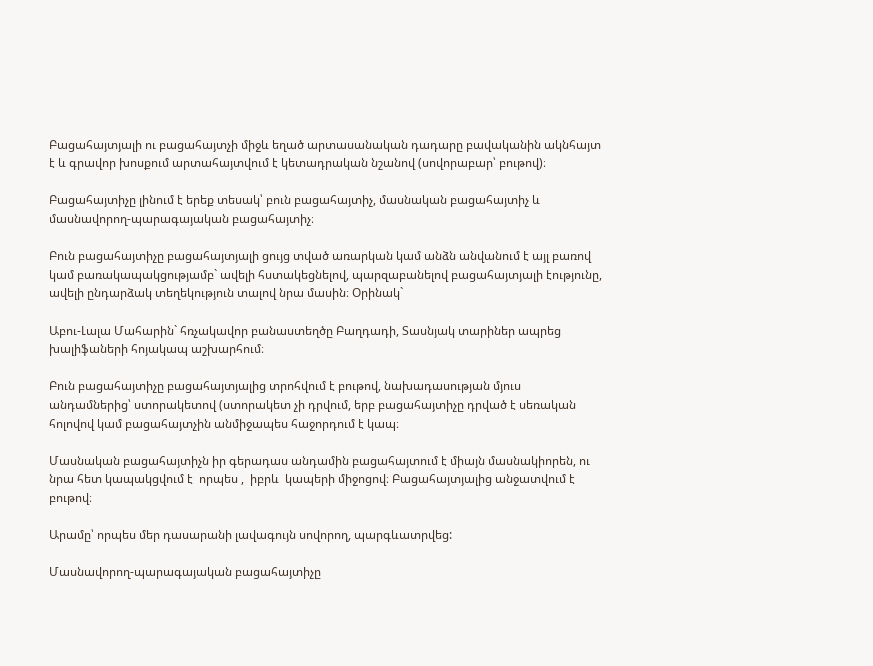Բացահայտյալի ու բացահայտչի միջև եղած արտասանական դադարը բավականին ակնհայտ է և գրավոր խոսքում արտահայտվում է կետադրական նշանով (սովորաբար՝ բութով)։

Բացահայտիչը լինում է երեք տեսակ՝ բուն բացահայտիչ, մասնական բացահայտիչ և մասնավորող-պարագայական բացահայտիչ։

Բուն բացահայտիչը բացահայտյալի ցույց տված առարկան կամ անձն անվանում է այլ բառով կամ բառակապակցությամբ` ավելի հստակեցնելով, պարզաբանելով բացահայտյալի էությունը, ավելի ընդարձակ տեղեկություն տալով նրա մասին։ Օրինակ`

Աբու-Լալա Մահարին` հռչակավոր բանաստեղծը Բաղդադի, Տասնյակ տարիներ ապրեց խալիֆաների հոյակապ աշխարհում։

Բուն բացահայտիչը բացահայտյալից տրոհվում է բութով, նախադասության մյուս անդամներից՝ ստորակետով (ստորակետ չի դրվում, երբ բացահայտիչը դրված է սեռական հոլովով կամ բացահայտչին անմիջապես հաջորդում է կապ։

Մասնական բացահայտիչն իր գերադաս անդամին բացահայտում է միայն մասնակիորեն, ու նրա հետ կապակցվում է  որպես ,  իբրև  կապերի միջոցով։ Բացահայտյալից անջատվում է բութով։

Արամը՝ որպես մեր դասարանի լավագույն սովորող, պարգևատրվեց:

Մասնավորող-պարագայական բացահայտիչը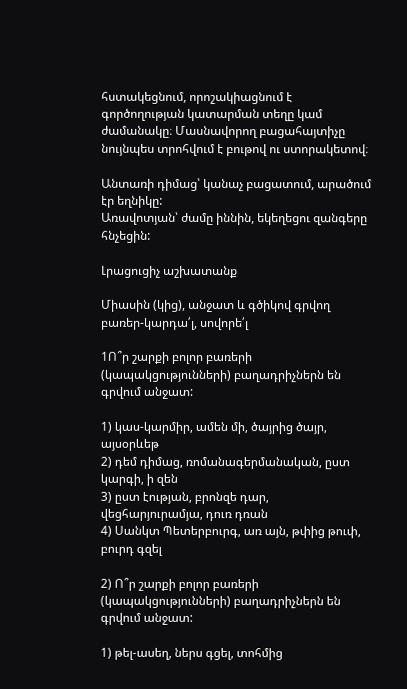հստակեցնում, որոշակիացնում է գործողության կատարման տեղը կամ ժամանակը։ Մասնավորող բացահայտիչը նույնպես տրոհվում է բութով ու ստորակետով։

Անտառի դիմաց՝ կանաչ բացատում, արածում էր եղնիկը:
Առավոտյան՝ ժամը իննին, եկեղեցու զանգերը հնչեցին:

Լրացուցիչ աշխատանք

Միասին (կից), անջատ և գծիկով գրվող բառեր-կարդա՛լ, սովորե՛լ

1Ո՞ր շարքի բոլոր բառերի (կապակցությունների) բաղադրիչներն են գրվում անջատ:

1) կաս-կարմիր, ամեն մի, ծայրից ծայր, այսօրևեթ
2) դեմ դիմաց, ռոմանագերմանական, ըստ կարգի, ի զեն
3) ըստ էության, բրոնզե դար, վեցհարյուրամյա, դուռ դռան
4) Սանկտ Պետերբուրգ, առ այն, թփից թուփ, բուրդ գզել

2) Ո՞ր շարքի բոլոր բառերի (կապակցությունների) բաղադրիչներն են գրվում անջատ:

1) թել-ասեղ, ներս գցել, տոհմից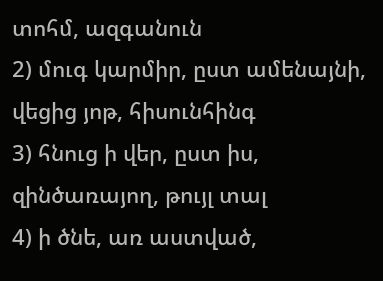տոհմ, ազգանուն
2) մուգ կարմիր, ըստ ամենայնի, վեցից յոթ, հիսունհինգ
3) հնուց ի վեր, ըստ իս, զինծառայող, թույլ տալ
4) ի ծնե, առ աստված,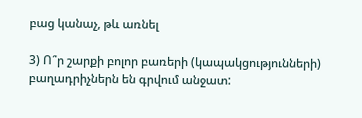բաց կանաչ, թև առնել

3) Ո՞ր շարքի բոլոր բառերի (կապակցությունների) բաղադրիչներն են գրվում անջատ: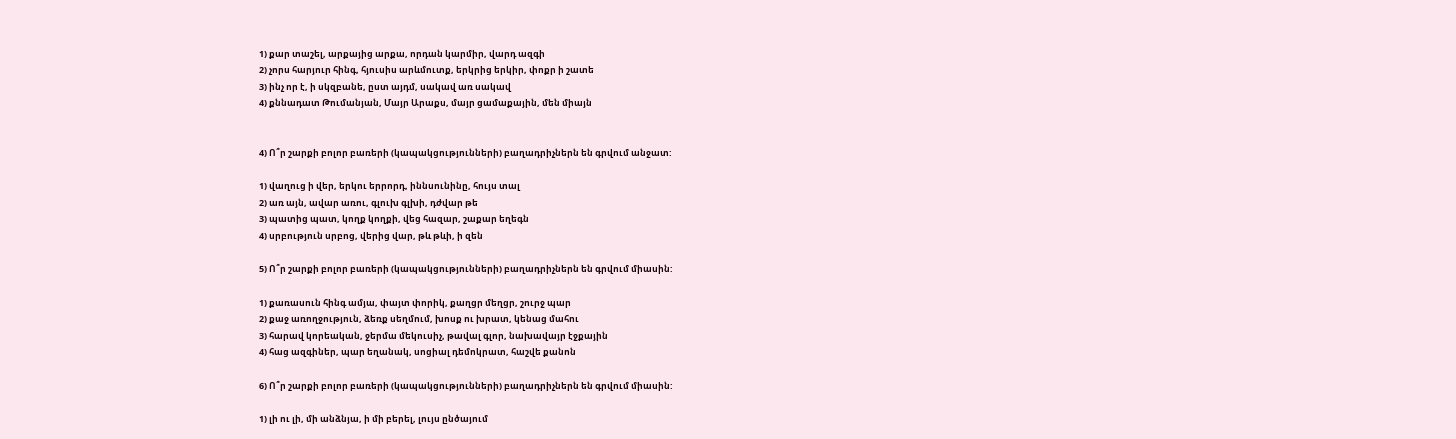1) քար տաշել, արքայից արքա, որդան կարմիր, վարդ ազգի
2) չորս հարյուր հինգ, հյուսիս արևմուտք, երկրից երկիր, փոքր ի շատե
3) ինչ որ է, ի սկզբանե, ըստ այդմ, սակավ առ սակավ
4) քննադատ Թումանյան, Մայր Արաքս, մայր ցամաքային, մեն միայն


4) Ո՞ր շարքի բոլոր բառերի (կապակցությունների) բաղադրիչներն են գրվում անջատ:

1) վաղուց ի վեր, երկու երրորդ, իննսունինը, հույս տալ
2) առ այն, ավար առու, գլուխ գլխի, դժվար թե
3) պատից պատ, կողք կողքի, վեց հազար, շաքար եղեգն
4) սրբություն սրբոց, վերից վար, թև թևի, ի զեն

5) Ո՞ր շարքի բոլոր բառերի (կապակցությունների) բաղադրիչներն են գրվում միասին:

1) քառասուն հինգ ամյա, փայտ փորիկ, քաղցր մեղցր, շուրջ պար
2) քաջ առողջություն, ձեռք սեղմում, խոսք ու խրատ, կենաց մահու
3) հարավ կորեական, ջերմա մեկուսիչ, թավալ գլոր, նախավայր էջքային
4) հաց ազգիներ, պար եղանակ, սոցիալ դեմոկրատ, հաշվե քանոն

6) Ո՞ր շարքի բոլոր բառերի (կապակցությունների) բաղադրիչներն են գրվում միասին:

1) լի ու լի, մի անձնյա, ի մի բերել, լույս ընծայում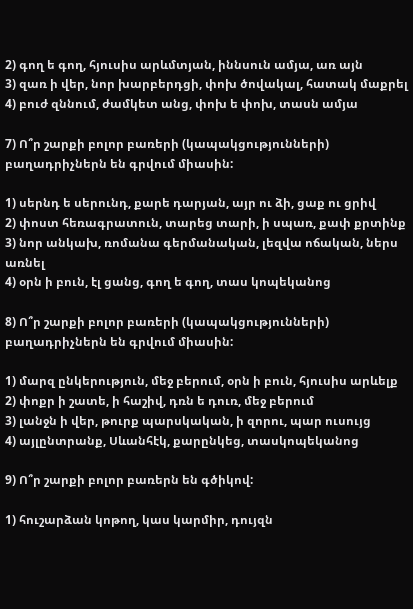2) գող ե գող, հյուսիս արևմտյան, իննսուն ամյա, առ այն
3) զառ ի վեր, նոր խարբերդցի, փոխ ծովակալ, հատակ մաքրել
4) բուժ զննում, ժամկետ անց, փոխ ե փոխ, տասն ամյա

7) Ո՞ր շարքի բոլոր բառերի (կապակցությունների) բաղադրիչներն են գրվում միասին:

1) սերնդ ե սերունդ, քարե դարյան, այր ու ձի, ցաք ու ցրիվ
2) փոստ հեռագրատուն, տարեց տարի, ի սպառ, քափ քրտինք
3) նոր անկախ, ռոմանա գերմանական, լեզվա ոճական, ներս առնել
4) օրն ի բուն, էլ ցանց, գող ե գող, տաս կոպեկանոց

8) Ո՞ր շարքի բոլոր բառերի (կապակցությունների) բաղադրիչներն են գրվում միասին:

1) մարզ ընկերություն, մեջ բերում, օրն ի բուն, հյուսիս արևելք
2) փոքր ի շատե, ի հաշիվ, դռն ե դուռ, մեջ բերում
3) լանջն ի վեր, թուրք պարսկական, ի զորու, պար ուսույց
4) այլընտրանք, Սևանհէկ, քարընկեց, տասկոպեկանոց

9) Ո՞ր շարքի բոլոր բառերն են գծիկով:

1) հուշարձան կոթող, կաս կարմիր, դույզն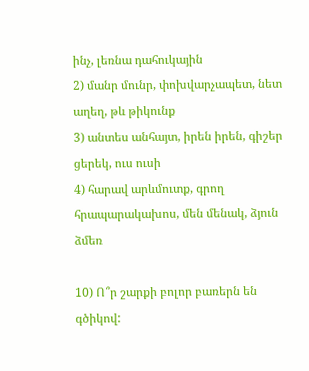ինչ, լեռնա դահուկային
2) մանր մունր, փոխվարչապետ, նետ աղեղ, թև թիկունք
3) անտես անհայտ, իրեն իրեն, գիշեր ցերեկ, ուս ուսի
4) հարավ արևմուտք, գրող հրապարակախոս, մեն մենակ, ձյուն ձմեռ

10) Ո՞ր շարքի բոլոր բառերն են գծիկով: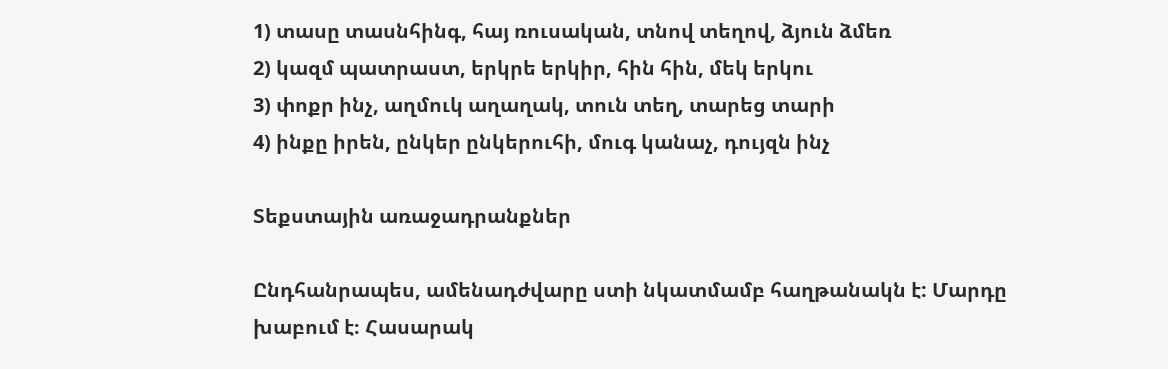1) տասը տասնհինգ, հայ ռուսական, տնով տեղով, ձյուն ձմեռ
2) կազմ պատրաստ, երկրե երկիր, հին հին, մեկ երկու
3) փոքր ինչ, աղմուկ աղաղակ, տուն տեղ, տարեց տարի
4) ինքը իրեն, ընկեր ընկերուհի, մուգ կանաչ, դույզն ինչ

Տեքստային առաջադրանքներ

Ընդհանրապես, ամենադժվարը ստի նկատմամբ հաղթանակն է: Մարդը խաբում է։ Հասարակ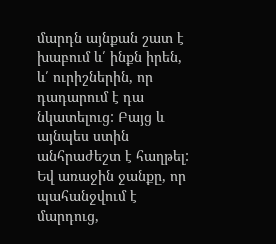մարդն այնքան շատ է խաբում և՛ ինքն իրեն, և՛ ուրիշներին, որ դադարում է դա նկատելուց: Բայց և այնպես ստին անհրաժեշտ է հաղթել: Եվ առաջին ջանքը, որ պահանջվում է մարդուց,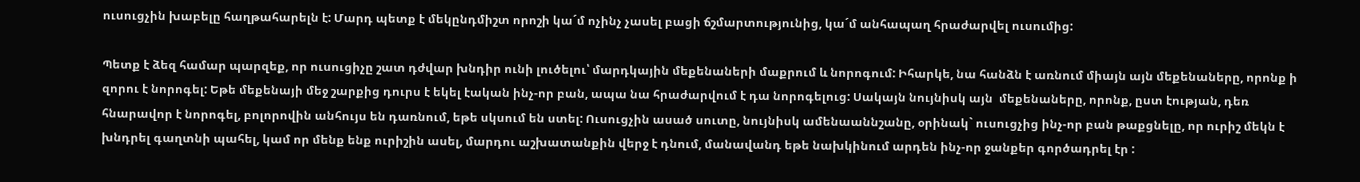ուսուցչին խաբելը հաղթահարելն է: Մարդ պետք է մեկընդմիշտ որոշի կա´մ ոչինչ չասել բացի ճշմարտությունից, կա´մ անհապաղ հրաժարվել ուսումից:

Պետք է ձեզ համար պարզեք, որ ուսուցիչը շատ դժվար խնդիր ունի լուծելու՝ մարդկային մեքենաների մաքրում և նորոգում: Իհարկե, նա հանձն է առնում միայն այն մեքենաները, որոնք ի զորու է նորոգել: Եթե մեքենայի մեջ շարքից դուրս է եկել էական ինչ-որ բան, ապա նա հրաժարվում է դա նորոգելուց: Սակայն նույնիսկ այն  մեքենաները, որոնք, ըստ էության, դեռ հնարավոր է նորոգել, բոլորովին անհույս են դառնում, եթե սկսում են ստել: Ուսուցչին ասած սուտը, նույնիսկ ամենաաննշանը, օրինակ` ուսուցչից ինչ-որ բան թաքցնելը, որ ուրիշ մեկն է խնդրել գաղտնի պահել, կամ որ մենք ենք ուրիշին ասել, մարդու աշխատանքին վերջ է դնում, մանավանդ եթե նախկինում արդեն ինչ-որ ջանքեր գործադրել էր :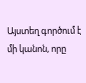Այստեղ գործում է մի կանոն, որը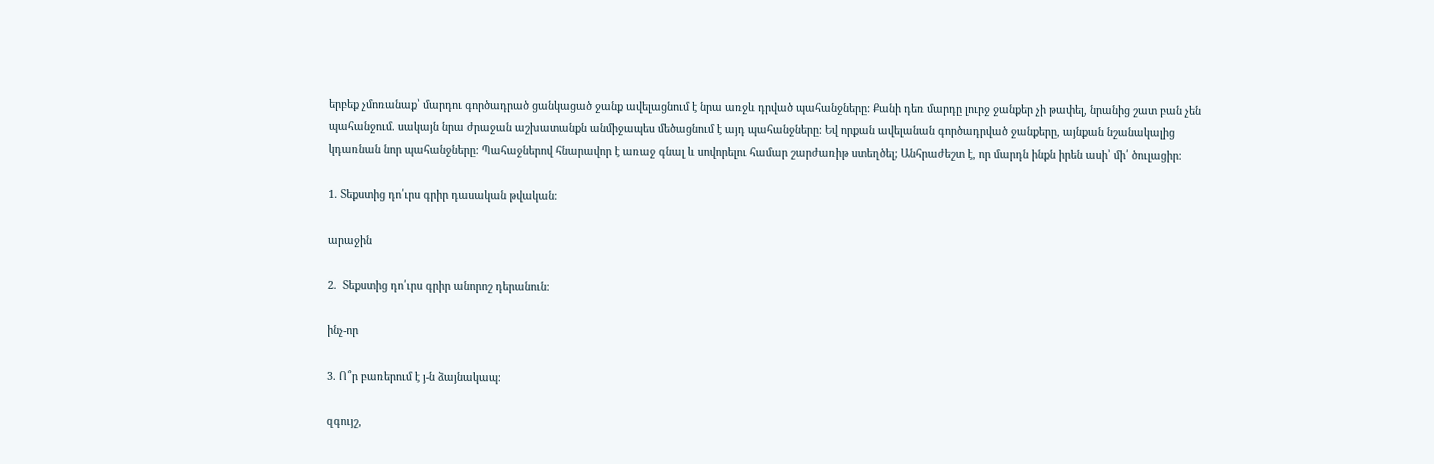երբեք չմոռանաք՝ մարդու գործադրած ցանկացած ջանք ավելացնում է նրա առջև դրված պահանջները: Քանի դեռ մարդը լուրջ ջանքեր չի թափել, նրանից շատ բան չեն պահանջում. սակայն նրա ժրաջան աշխատանքն անմիջապես մեծացնում է այդ պահանջները: Եվ որքան ավելանան գործադրված ջանքերը, այնքան նշանակալից կդառնան նոր պահանջները: Պահաջներով հնարավոր է առաջ գնալ և սովորելու համար շարժառիթ ստեղծել; Անհրաժեշտ է, որ մարդն ինքն իրեն ասի՝ մի՛ ծուլացիր։

1. Տեքստից դո՛ւրս գրիր դասական թվական։

արաջին

2.  Տեքստից դո՛ւրս գրիր անորոշ դերանուն։

ինչ-որ

3. Ո՞ր բառերում է յ-ն ձայնակապ։

զգույշ,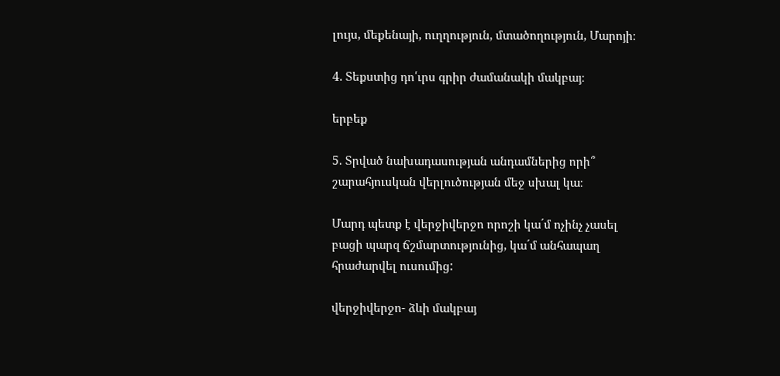լույս, մեքենայի, ուղղություն, մտածողություն, Մարոյի։

4. Տեքստից դո՛ւրս գրիր ժամանակի մակբայ։

երբեք

5. Տրված նախադասության անդամներից որի՞ շարահյուսկան վերլուծության մեջ սխալ կա։

Մարդ պետք է վերջիվերջո որոշի կա´մ ոչինչ չասել բացի պարզ ճշմարտությունից, կա´մ անհապաղ հրաժարվել ուսումից:

վերջիվերջո- ձևի մակբայ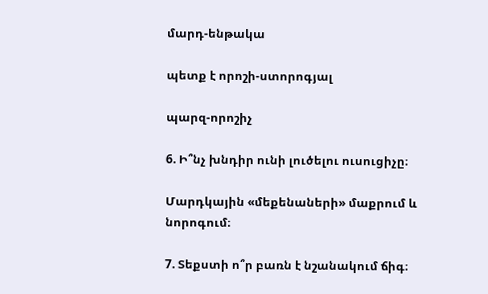մարդ-ենթակա

պետք է որոշի-ստորոգյալ

պարզ-որոշիչ

6. Ի՞նչ խնդիր ունի լուծելու ուսուցիչը։

Մարդկային «մեքենաների» մաքրում և նորոգում։

7. Տեքստի ո՞ր բառն է նշանակում ճիգ։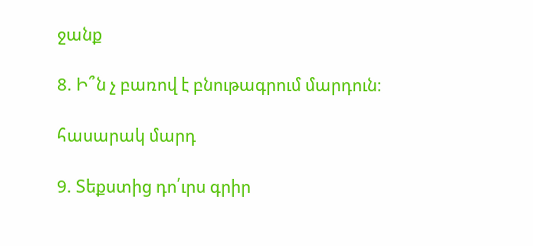ջանք

8. Ի՞ն չ բառով է բնութագրում մարդուն։

հասարակ մարդ

9. Տեքստից դո՛ւրս գրիր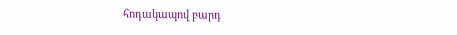հոդակապով բարդ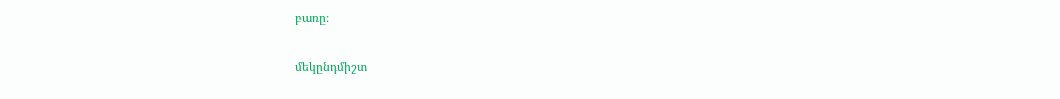բառը։

մեկընդմիշտ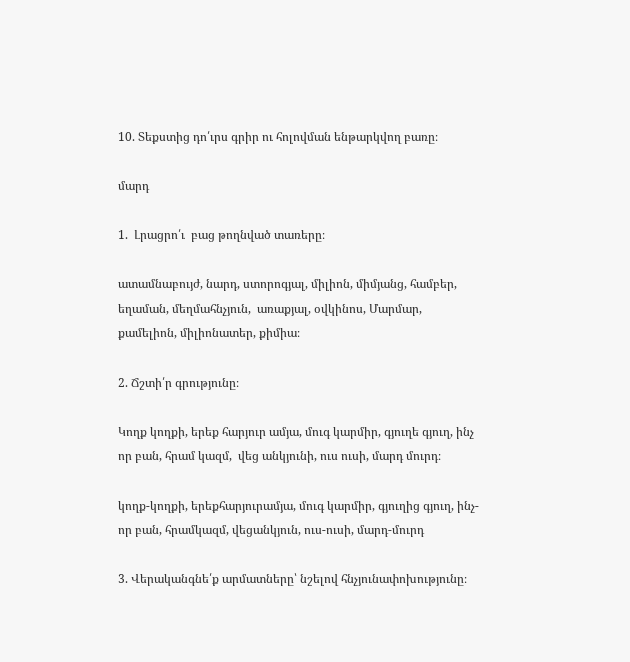10. Տեքստից դո՛ւրս գրիր ու հոլովման ենթարկվող բառը։

մարդ

1.  Լրացրո՛ւ  բաց թողնված տառերը։

ատամնաբույժ, նարդ, ստորոգյալ, միլիոն, միմյանց, համբեր, եղաման, մեղմահնչյուն,  առաքյալ, օվկինոս, Մարմար, քամելիոն, միլիոնատեր, քիմիա։

2. Ճշտի՛ր գրությունը։

Կողք կողքի, երեք հարյուր ամյա, մուգ կարմիր, գյուղե գյուղ, ինչ որ բան, հրամ կազմ,  վեց անկյունի, ուս ուսի, մարդ մուրդ։

կողք-կողքի, երեքհարյուրամյա, մուգ կարմիր, գյուղից գյուղ, ինչ-որ բան, հրամկազմ, վեցանկյուն, ուս-ուսի, մարդ-մուրդ

3. Վերականգնե՛ք արմատները՝ նշելով հնչյունափոխությունը։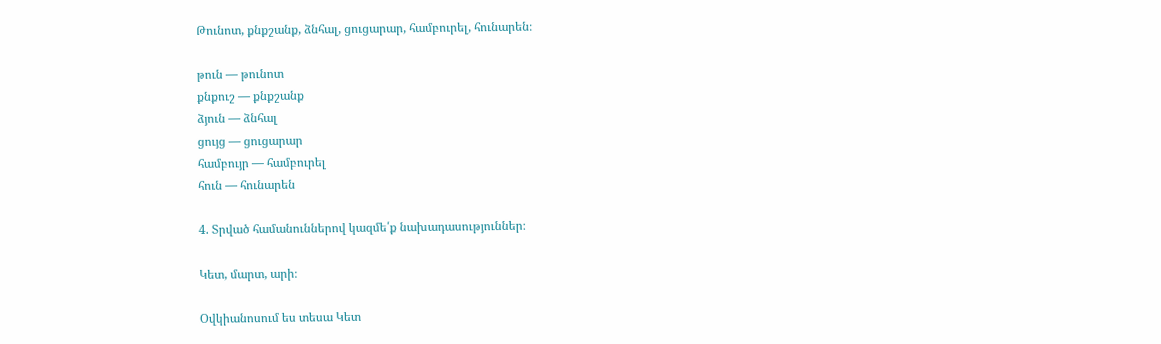Թունոտ, քնքշանք, ձնհալ, ցուցարար, համբուրել, հունարեն։

թուն — թունոտ
քնքուշ — քնքշանք
ձյուն — ձնհալ
ցույց — ցուցարար
համբույր — համբուրել
հուն — հունարեն

4. Տրված համանուններով կազմե՛ք նախադասություններ։

Կետ, մարտ, արի։

Օվկիանոսում ես տեսա Կետ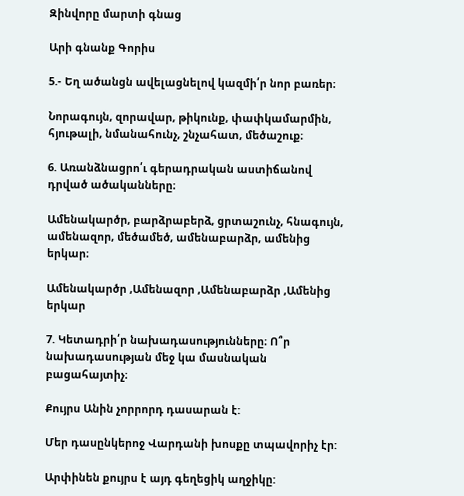Զինվորը մարտի գնաց

Արի գնանք Գորիս

5.- Եղ ածանցն ավելացնելով կազմի՛ր նոր բառեր։

Նորագույն, զորավար, թիկունք, փափկամարմին, հյութալի, նմանահունչ, շնչահատ, մեծաշուք։

6. Առանձնացրո՛ւ գերադրական աստիճանով դրված ածականները։

Ամենակարծր, բարձրաբերձ, ցրտաշունչ, հնագույն, ամենազոր, մեծամեծ, ամենաբարձր, ամենից երկար։

Ամենակարծր ,Ամենազոր ,Ամենաբարձր ,Ամենից երկար

7. Կետադրի՛ր նախադասությունները։ Ո՞ր նախադասության մեջ կա մասնական բացահայտիչ։

Քույրս Անին չորրորդ դասարան է:

Մեր դասընկերոջ Վարդանի խոսքը տպավորիչ էր:

Արփինեն քույրս է այդ գեղեցիկ աղջիկը: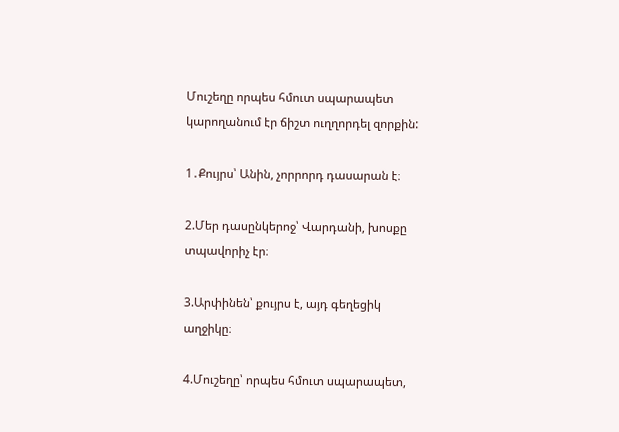Մուշեղը որպես հմուտ սպարապետ կարողանում էր ճիշտ ուղղորդել զորքին:

1․Քույրս՝ Անին, չորրորդ դասարան է։

2.Մեր դասընկերոջ՝ Վարդանի, խոսքը տպավորիչ էր։

3.Արփինեն՝ քույրս է, այդ գեղեցիկ աղջիկը։

4.Մուշեղը՝ որպես հմուտ սպարապետ,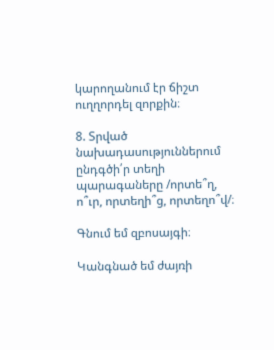կարողանում էր ճիշտ ուղղորդել զորքին։

8. Տրված նախադասություններում ընդգծի՛ր տեղի պարագաները /որտե՞ղ, ո՞ւր, որտեղի՞ց, որտեղո՞վ/։

Գնում եմ զբոսայգի։

Կանգնած եմ ժայռի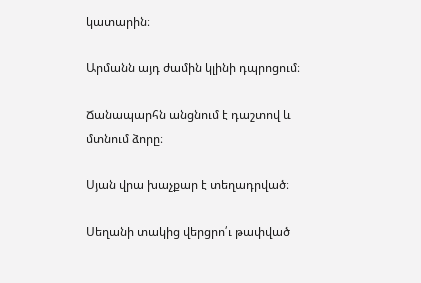կատարին։

Արմանն այդ ժամին կլինի դպրոցում։

Ճանապարհն անցնում է դաշտով և մտնում ձորը։

Սյան վրա խաչքար է տեղադրված։

Սեղանի տակից վերցրո՛ւ թափված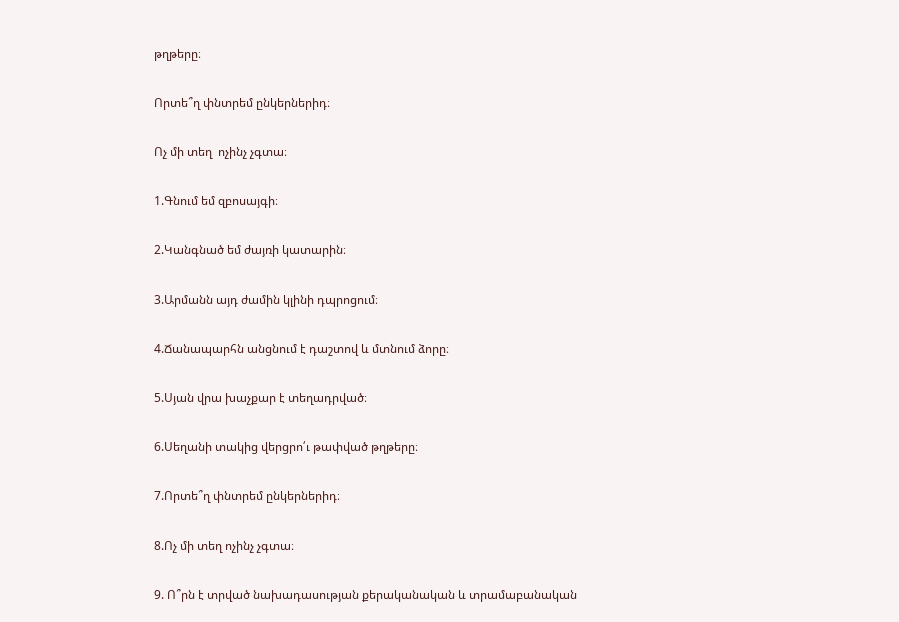թղթերը։

Որտե՞ղ փնտրեմ ընկերներիդ։

Ոչ մի տեղ  ոչինչ չգտա։

1.Գնում եմ զբոսայգի։

2.Կանգնած եմ ժայռի կատարին։

3.Արմանն այդ ժամին կլինի դպրոցում։

4.Ճանապարհն անցնում է դաշտով և մտնում ձորը։

5.Սյան վրա խաչքար է տեղադրված։

6.Սեղանի տակից վերցրո՛ւ թափված թղթերը։

7.Որտե՞ղ փնտրեմ ընկերներիդ։

8.Ոչ մի տեղ ոչինչ չգտա։

9. Ո՞րն է տրված նախադասության քերականական և տրամաբանական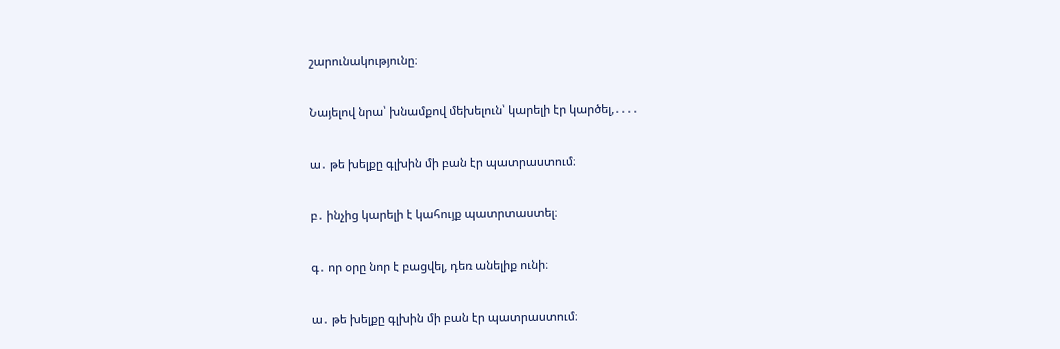շարունակությունը։

Նայելով նրա՝ խնամքով մեխելուն՝ կարելի էր կարծել,․․․․

ա․ թե խելքը գլխին մի բան էր պատրաստում։

բ․ ինչից կարելի է կահույք պատրտաստել։

գ․ որ օրը նոր է բացվել, դեռ անելիք ունի։

ա․ թե խելքը գլխին մի բան էր պատրաստում։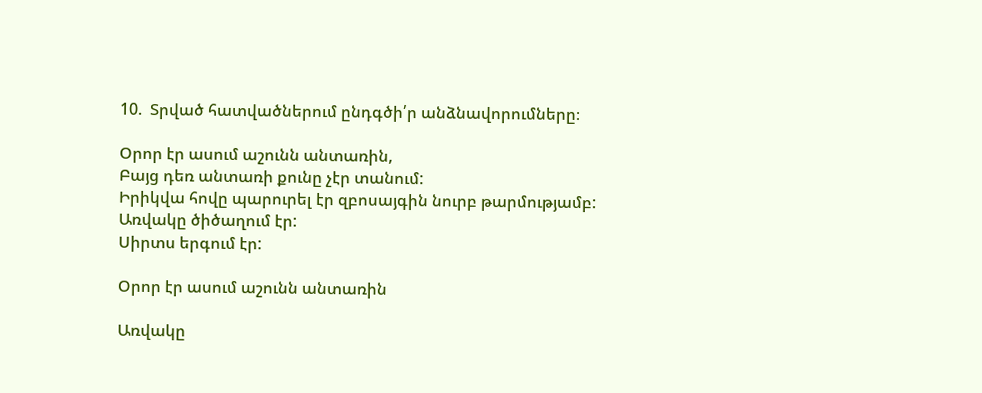10.  Տրված հատվածներում ընդգծի՛ր անձնավորումները։

Օրոր էր ասում աշունն անտառին,
Բայց դեռ անտառի քունը չէր տանում:
Իրիկվա հովը պարուրել էր զբոսայգին նուրբ թարմությամբ:
Առվակը ծիծաղում էր:
Սիրտս երգում էր:

Օրոր էր ասում աշունն անտառին

Առվակը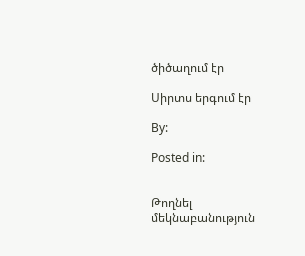ծիծաղում էր

Սիրտս երգում էր

By:

Posted in:


Թողնել մեկնաբանություն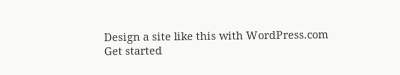Design a site like this with WordPress.com
Get started